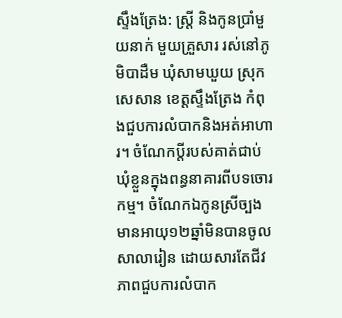ស្ទឹងត្រែង: ស្ត្រី និងកូនប្រាំមួយនាក់ មួយគ្រួសារ រស់នៅភូមិបាដឺម ឃុំសាមឃួយ ស្រុកសេសាន ខេត្តស្ទឹងត្រែង កំពុងជួបការលំបាកនិងអត់អាហារ។ ចំណែកប្តីរបស់គាត់ជាប់ឃុំខ្លួនក្នុងពន្ធនាគារពីបទចោរកម្ម។ ចំណែកឯកូនស្រីច្បងមានអាយុ១២ឆ្នាំមិនបានចូលសាលារៀន ដោយសារតែជីវភាពជួបការលំបាក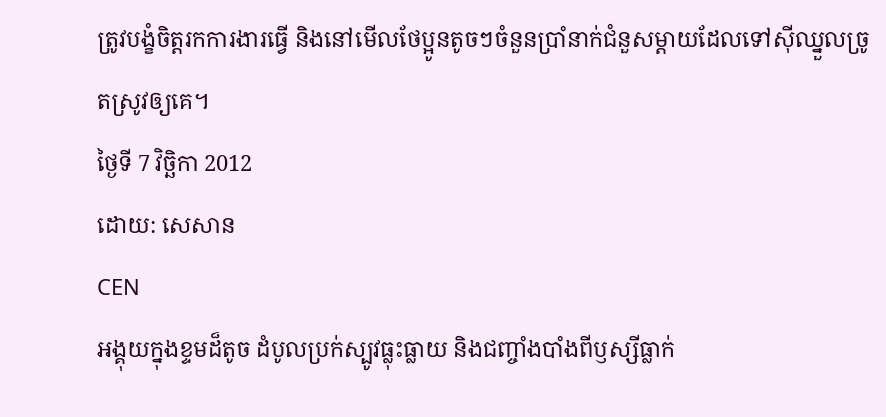ត្រូវបង្ខំចិត្តរកការងារធ្វើ និងនៅមើលថែប្អូនតូចៗចំនួនប្រាំនាក់ជំនួសម្តាយដែលទៅស៊ីឈ្នួលច្រូតស្រូវឲ្យគេ។
ថ្ងៃទី 7 វិច្ឆិកា 2012
ដោយ: សេសាន
CEN
អង្គុយក្នុងខ្ទមដ៏តូច ដំបូលប្រក់ស្បូវធ្លុះធ្លាយ និងជញ្ចាំងបាំងពីឫស្សីធ្លាក់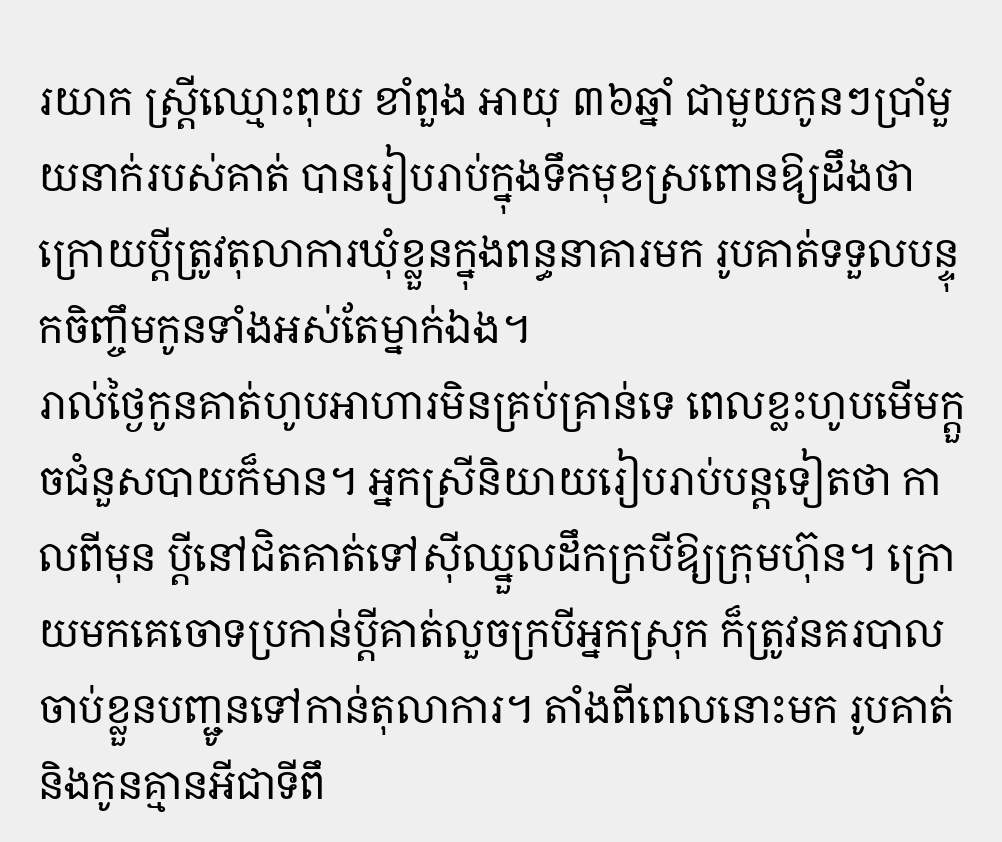រយាក ស្ត្រីឈ្មោះពុយ ខាំពួង អាយុ ៣៦ឆ្នាំ ជាមួយកូនៗប្រាំមួយនាក់របស់គាត់ បានរៀបរាប់ក្នុងទឹកមុខស្រពោនឱ្យដឹងថា ក្រោយប្តីត្រូវតុលាការឃុំខ្លួនក្នុងពន្ធនាគារមក រូបគាត់ទទួលបន្ទុកចិញ្ចឹមកូនទាំងអស់តែម្នាក់ឯង។
រាល់ថ្ងៃកូនគាត់ហូបអាហារមិនគ្រប់គ្រាន់ទេ ពេលខ្លះហូបមើមក្តួចជំនួសបាយក៏មាន។ អ្នកស្រីនិយាយរៀបរាប់បន្តទៀតថា កាលពីមុន ប្តីនៅជិតគាត់ទៅស៊ីឈ្នួលដឹកក្របីឱ្យក្រុមហ៊ុន។ ក្រោយមកគេចោទប្រកាន់ប្តីគាត់លួចក្របីអ្នកស្រុក ក៏ត្រូវនគរបាលចាប់ខ្លួនបញ្ជូនទៅកាន់តុលាការ។ តាំងពីពេលនោះមក រូបគាត់និងកូនគ្មានអីជាទីពឹ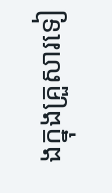ងក្នុងគ្រួសារទៀ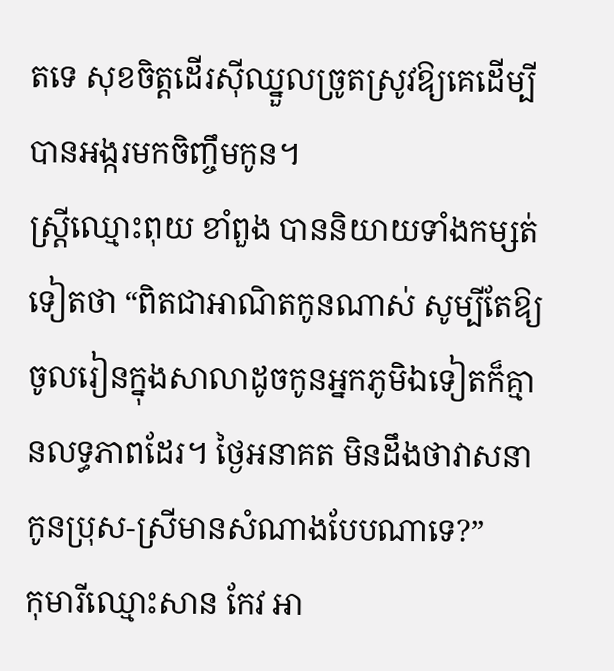តទេ សុខចិត្តដើរស៊ីឈ្នួលច្រូតស្រូវឱ្យគេដើម្បីបានអង្ករមកចិញ្ចឹមកូន។
ស្ត្រីឈ្មោះពុយ ខាំពួង បាននិយាយទាំងកម្សត់ទៀតថា “ពិតជាអាណិតកូនណាស់ សូម្បីតែឱ្យចូលរៀនក្នុងសាលាដូចកូនអ្នកភូមិឯទៀតក៏គ្មានលទ្ធភាពដែរ។ ថ្ងៃអនាគត មិនដឹងថាវាសនាកូនប្រុស-ស្រីមានសំណាងបែបណាទេ?”
កុមារីឈ្មោះសាន កែវ អា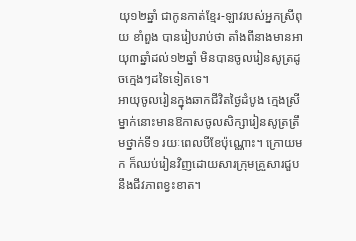យុ១២ឆ្នាំ ជាកូនកាត់ខ្មែរ-ឡាវរបស់អ្នកស្រីពុយ ខាំពួង បានរៀបរាប់ថា តាំងពីនាងមានអាយុ៣ឆ្នាំដល់១២ឆ្នាំ មិនបានចូលរៀនសូត្រដូចក្មេងៗដទៃទៀតទេ។
អាយុចូលរៀនក្នុងឆាកជីវិតថ្ងៃដំបូង ក្មេងស្រីម្នាក់នោះមានឱកាសចូលសិក្សារៀនសូត្រត្រឹមថ្នាក់ទី១ រយៈពេលបីខែប៉ុណ្ណោះ។ ក្រោយមក ក៏ឈប់រៀនវិញដោយសារក្រុមគ្រួសារជួបនឹងជីវភាពខ្វះខាត។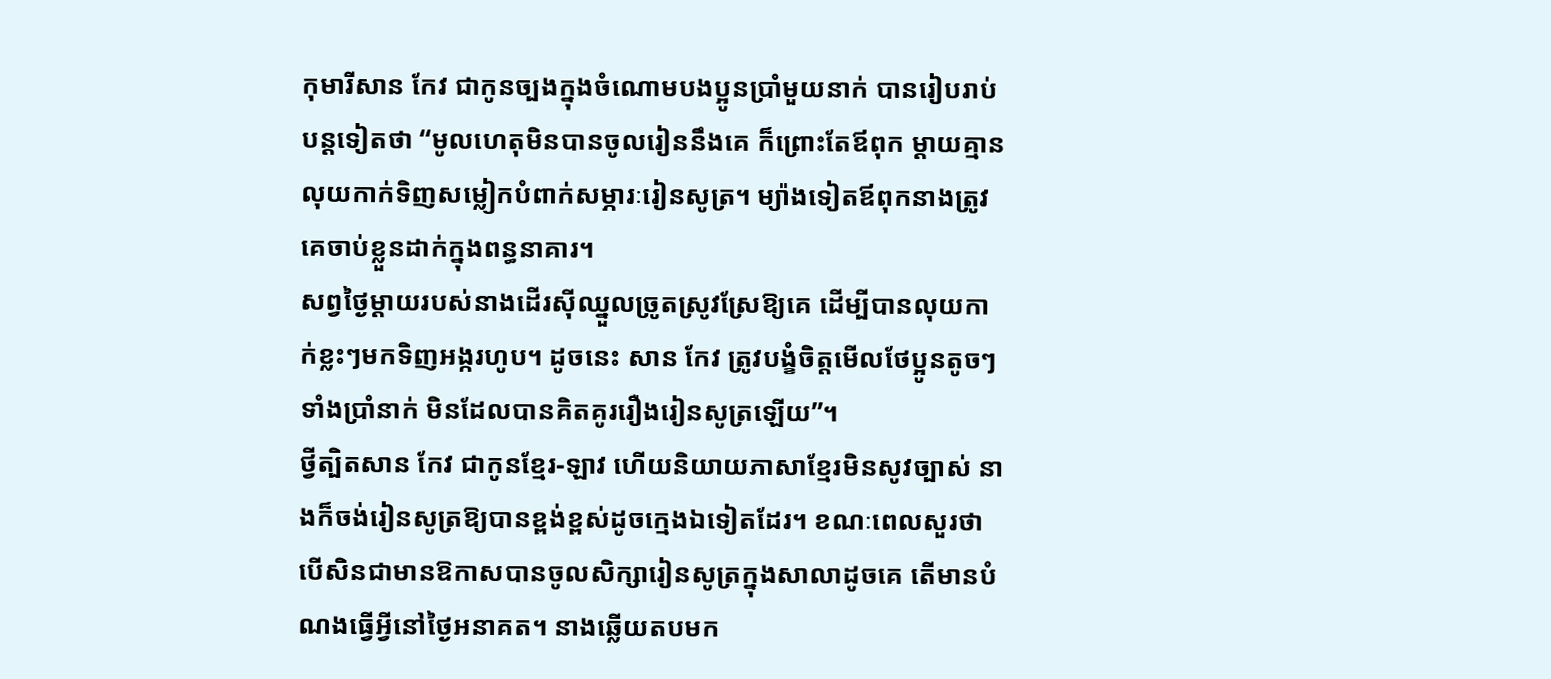កុមារីសាន កែវ ជាកូនច្បងក្នុងចំណោមបងប្អូនប្រាំមួយនាក់ បានរៀបរាប់បន្តទៀតថា “មូលហេតុមិនបានចូលរៀននឹងគេ ក៏ព្រោះតែឪពុក ម្តាយគ្មានលុយកាក់ទិញសម្លៀកបំពាក់សម្ភារៈរៀនសូត្រ។ ម្យ៉ាងទៀតឪពុកនាងត្រូវគេចាប់ខ្លួនដាក់ក្នុងពន្ធនាគារ។
សព្វថ្ងៃម្តាយរបស់នាងដើរស៊ីឈ្នួលច្រូតស្រូវស្រែឱ្យគេ ដើម្បីបានលុយកាក់ខ្លះៗមកទិញអង្ករហូប។ ដូចនេះ សាន កែវ ត្រូវបង្ខំចិត្តមើលថែប្អូនតូចៗទាំងប្រាំនាក់ មិនដែលបានគិតគូររឿងរៀនសូត្រឡើយ”។
ថ្វីត្បិតសាន កែវ ជាកូនខ្មែរ-ឡាវ ហើយនិយាយភាសាខ្មែរមិនសូវច្បាស់ នាងក៏ចង់រៀនសូត្រឱ្យបានខ្ពង់ខ្ពស់ដូចក្មេងឯទៀតដែរ។ ខណៈពេលសួរថា បើសិនជាមានឱកាសបានចូលសិក្សារៀនសូត្រក្នុងសាលាដូចគេ តើមានបំណងធ្វើអ្វីនៅថ្ងៃអនាគត។ នាងឆ្លើយតបមក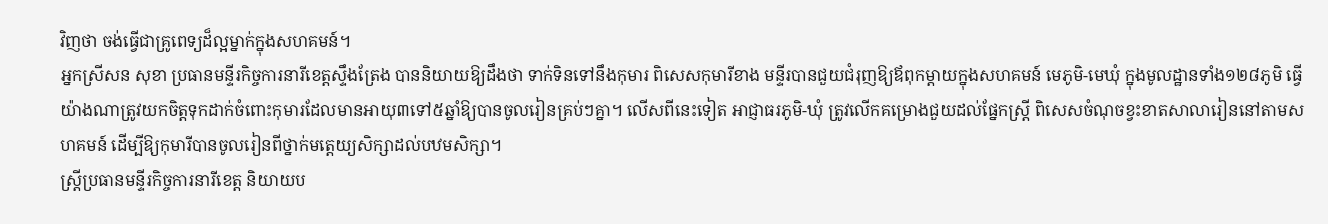វិញថា ចង់ធ្វើជាគ្រូពេទ្យដ៏ល្អម្នាក់ក្នុងសហគមន៍។
អ្នកស្រីសន សុខា ប្រធានមន្ទីរកិច្ចការនារីខេត្តស្ទឹងត្រែង បាននិយាយឱ្យដឹងថា ទាក់ទិនទៅនឹងកុមារ ពិសេសកុមារីខាង មន្ទីរបានជួយជំរុញឱ្យឪពុកម្តាយក្នុងសហគមន៍ មេភូមិ-មេឃុំ ក្នុងមូលដ្ឋានទាំង១២៨ភូមិ ធ្វើយ៉ាងណាត្រូវយកចិត្តទុកដាក់ចំពោះកុមារដែលមានអាយុ៣ទៅ៥ឆ្នាំឱ្យបានចូលរៀនគ្រប់ៗគ្នា។ លើសពីនេះទៀត អាជ្ញាធរភូមិ-ឃុំ ត្រូវលើកគម្រោងជួយដល់ផ្នែកស្ត្រី ពិសេសចំណុចខ្វះខាតសាលារៀននៅតាមសហគមន៍ ដើម្បីឱ្យកុមារីបានចូលរៀនពីថ្នាក់មតេ្តយ្យសិក្សាដល់បឋមសិក្សា។
ស្ត្រីប្រធានមន្ទីរកិច្ចការនារីខេត្ត និយាយប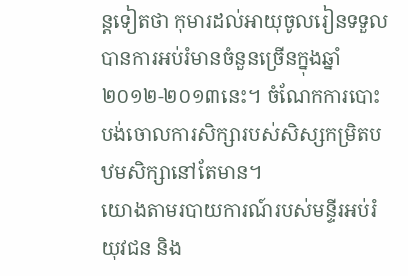ន្តទៀតថា កុមារដល់អាយុចូលរៀនទទួលបានការអប់រំមានចំនួនច្រើនក្នុងឆ្នាំ២០១២-២០១៣នេះ។ ចំណែកការបោះបង់ចោលការសិក្សារបស់សិស្សកម្រិតបឋមសិក្សានៅតែមាន។
យោងតាមរបាយការណ៍របស់មន្ទីរអប់រំយុវជន និង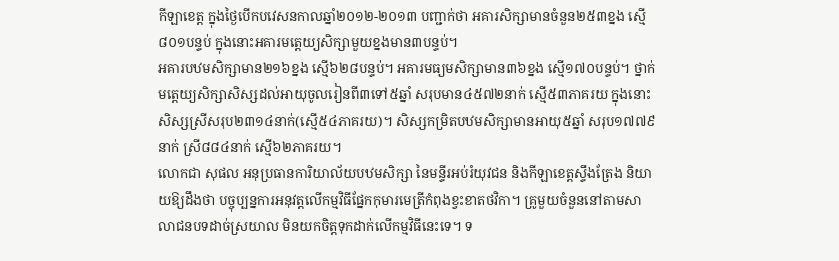កីឡាខេត្ត ក្នុងថ្ងៃបើកបវេសនកាលឆ្នាំ២០១២-២០១៣ បញ្ជាក់ថា អគារសិក្សាមានចំនួន២៥៣ខ្នង ស្មើ៨០១បន្ទប់ ក្នុងនោះអគារមតេ្តយ្យសិក្សាមួយខ្នងមាន៣បន្ទប់។
អគារបឋមសិក្សាមាន២១៦ខ្នង ស្មើ៦២៨បន្ទប់។ អគារមធ្យមសិក្សាមាន៣៦ខ្នង ស្មើ១៧០បន្ទប់។ ថ្នាក់មតេ្តយ្យសិក្សាសិស្សដល់អាយុចូលរៀនពី៣ទៅ៥ឆ្នាំ សរុបមាន៤៥៧២នាក់ ស្មើ៥៣ភាគរយ ក្នុងនោះសិស្សស្រីសរុប២៣១៤នាក់(ស្មើ៥៤ភាគរយ)។ សិស្សកម្រិតបឋមសិក្សាមានអាយុ៥ឆ្នាំ សរុប១៧៧៩នាក់ ស្រី៨៨៤នាក់ ស្មើ៦២ភាគរយ។
លោកជា សុផល អនុប្រធានការិយាល័យបឋមសិក្សា នៃមន្ទីរអប់រំយុវជន និងកីឡាខេត្តស្ទឹងត្រែង និយាយឱ្យដឹងថា បច្ចុប្បន្នការអនុវត្តលើកម្មវិធីផ្នែកកុមារមេត្រីកំពុងខ្វះខាតថវិកា។ គ្រូមួយចំនួននៅតាមសាលាជនបទដាច់ស្រយាល មិនយកចិត្តទុកដាក់លើកម្មវិធីនេះទេ។ ទ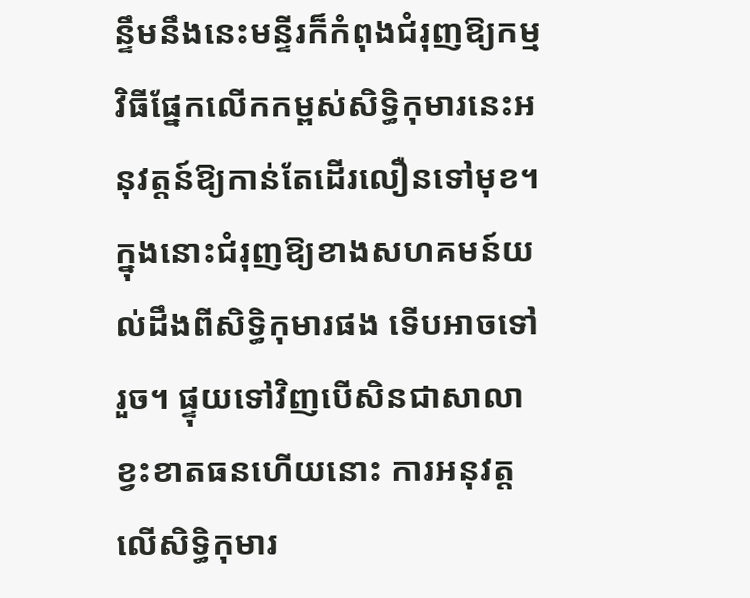ន្ទឹមនឹងនេះមន្ទីរក៏កំពុងជំរុញឱ្យកម្មវិធីផ្នែកលើកកម្ពស់សិទ្ធិកុមារនេះអនុវត្តន៍ឱ្យកាន់តែដើរលឿនទៅមុខ។ ក្នុងនោះជំរុញឱ្យខាងសហគមន៍យល់ដឹងពីសិទ្ធិកុមារផង ទើបអាចទៅរួច។ ផ្ទុយទៅវិញបើសិនជាសាលាខ្វះខាតធនហើយនោះ ការអនុវត្តលើសិទ្ធិកុមារ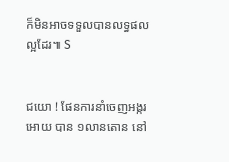ក៏មិនអាចទទួលបានលទ្ធផលល្អដែរ៕ S


ជយោ ! ផែនការនាំចេញអង្ករ អោយ បាន ១លានតោន នៅ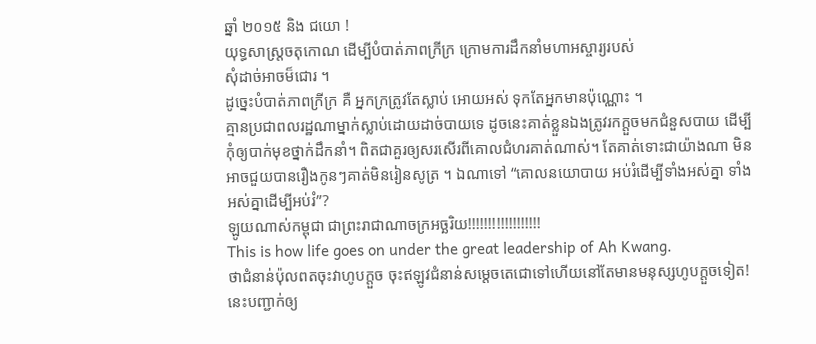ឆ្នាំ ២០១៥ និង ជយោ !
យុទ្ធសាស្រ្តចតុកោណ ដើម្បីបំបាត់ភាពក្រីក្រ ក្រោមការដឹកនាំមហាអស្ចារ្យរបស់
សុំដាច់អាចម៏ជោរ ។
ដូច្នេះបំបាត់ភាពក្រីក្រ គឺ អ្នកក្រត្រូវតែស្លាប់ អោយអស់ ទុកតែអ្នកមានប៉ុណ្ណោះ ។
គ្មានប្រជាពលរដ្ឋណាម្នាក់ស្លាប់ដោយដាច់បាយទេ ដូចនេះគាត់ខ្លួនឯងត្រូវរកក្តួចមកជំនួសបាយ ដើម្បីកុំឲ្យបាក់មុខថ្នាក់ដឹកនាំ។ ពិតជាគួរឲ្យសរសើរពីគោលជំហរគាត់ណាស់។ តែគាត់ទោះជាយ៉ាងណា មិនអាចជួយបានរឿងកូនៗគាត់មិនរៀនសូត្រ ។ ឯណាទៅ “គោលនយោបាយ អប់រំដើម្បីទាំងអស់គ្នា ទាំងអស់គ្នាដើម្បីអប់រំ”?
ឡូយណាស់កម្ពុជា ជាព្រះរាជាណាចក្រអច្ឆរិយ!!!!!!!!!!!!!!!!!!
This is how life goes on under the great leadership of Ah Kwang.
ថាជំនាន់ប៉ុលពតចុះវាហូបក្ដួច ចុះឥឡូវជំនាន់សម្ដេចតេជោទៅហើយនៅតែមានមនុស្សហូបក្ដួចទៀត! នេះបញ្ជាក់ឲ្យ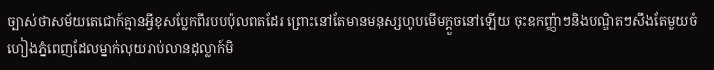ច្បាស់ថាសម័យតេជោក៍គ្មានអ្វីខុសប្លែកពីរបបប៉ុលពតដែរ ព្រោះនៅតែមានមនុស្សហូបមើមក្ដួចនៅឡើយ ចុះឧកញ្ញ៉ាៗនិងបណ្ឌិតៗសឹងតែមួយចំហៀងភ្នំពេញដែលម្នាក់លុយរាប់លានដុល្លាក៍មិ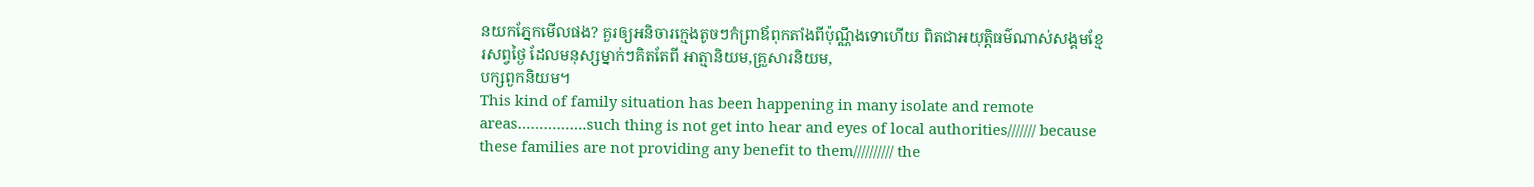នយកភ្នែកមើលផង? គួរឲ្យអនិចារក្មេងតូចៗកំព្រាឪពុកតាំងពីប៉ុណ្ណឹងទោហើយ ពិតជាអយុត្តិធម៌ណាស់សង្គមខ្មែរសព្វថ្ងៃ ដែលមនុស្សម្នាក់ៗគិតតែពី អាត្មានិយម,គ្រួសារនិយម,
បក្សពួកនិយម។
This kind of family situation has been happening in many isolate and remote areas…………….such thing is not get into hear and eyes of local authorities/////// because these families are not providing any benefit to them////////// the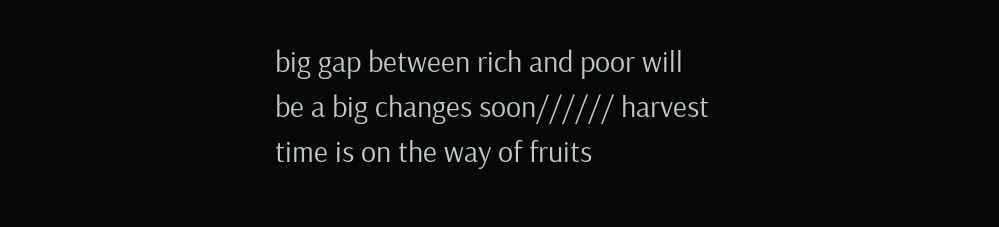big gap between rich and poor will be a big changes soon////// harvest time is on the way of fruits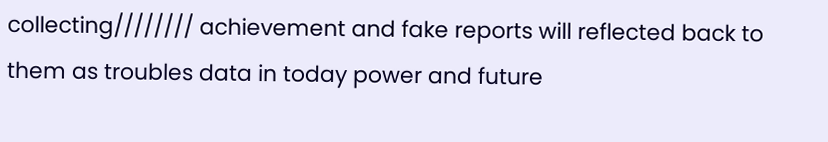collecting//////// achievement and fake reports will reflected back to them as troubles data in today power and future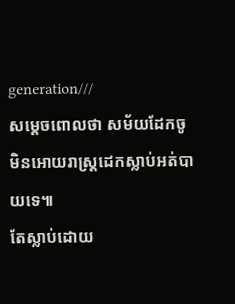generation///
សម្តេចពោលថា សម័យដែកចូ មិនអោយរាស្ត្រដេកស្លាប់អត់បាយទេ៕
តែស្លាប់ដោយ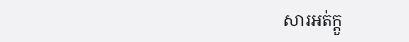សារអត់ក្តួ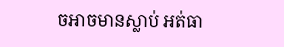ចអាចមានស្លាប់ អត់ធា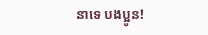នាទេ បងប្អូន!